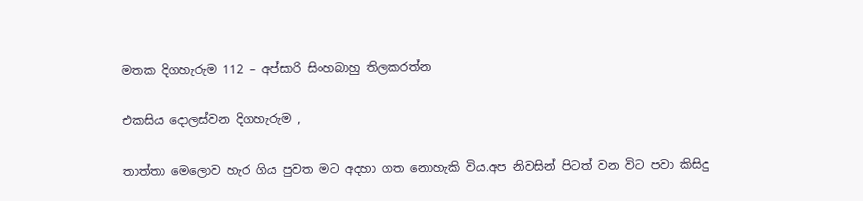මතක දිගහැරුම 112 – අප්සාරි සිංහබාහු තිලකරත්න

එකසිය දොලස්වන දිගහැරුම ,

තාත්තා මෙලොව හැර ගිය පුවත මට අදහා ගත නොහැකි විය.අප නිවසින් පිටත් වන විට පවා කිසිදු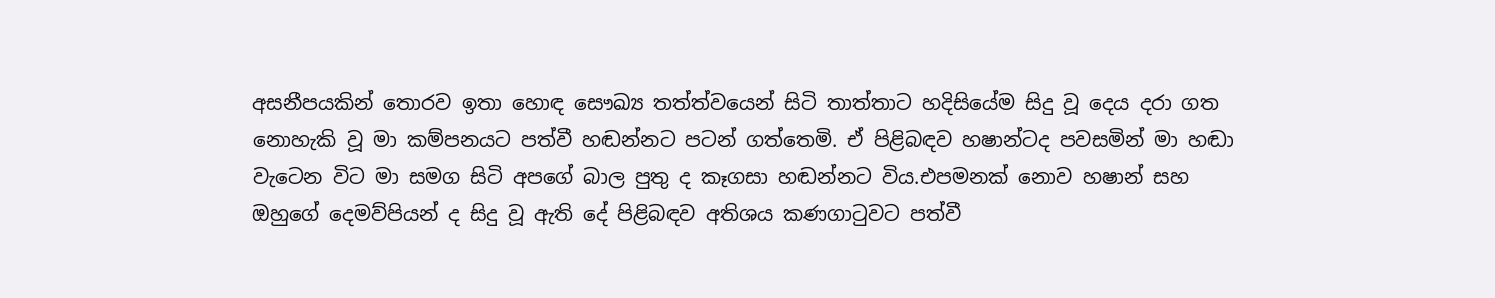අසනීපයකින් තොරව ඉතා හොඳ සෞඛ්‍ය තත්ත්වයෙන් සිටි තාත්තාට හදිසියේම සිදු වූ දෙය දරා ගත නොහැකි වූ මා කම්පනයට පත්වී හඬන්නට පටන් ගත්තෙමි. ඒ පිළිබඳව හෂාන්ටද පවසමින් මා හඬා වැටෙන විට මා සමග සිටි අපගේ බාල පුතු ද කෑගසා හඬන්නට විය.එපමනක් නොව හෂාන් සහ ඔහුගේ දෙමව්පියන් ද සිදු වූ ඇති දේ පිළිබඳව අතිශය කණගාටුවට පත්වී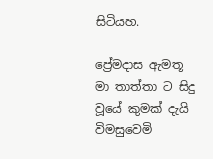සිටියහ.

ප්‍රේමදාස ඇමතූ මා තාත්තා ට සිදු වූයේ කුමක් දැයි විමසුවෙමි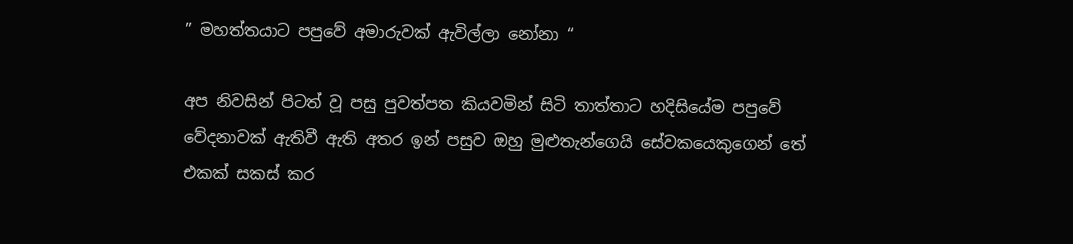” මහත්තයාට පපුවේ අමාරුවක් ඇවිල්ලා නෝනා “

අප නිවසින් පිටත් වූ පසු පුවත්පත කියවමින් සිටි තාත්තාට හදිසියේම පපුවේ වේදනාවක් ඇතිවී ඇති අතර ඉන් පසුව ඔහු මුළුතැන්ගෙයි සේවකයෙකුගෙන් තේ එකක් සකස් කර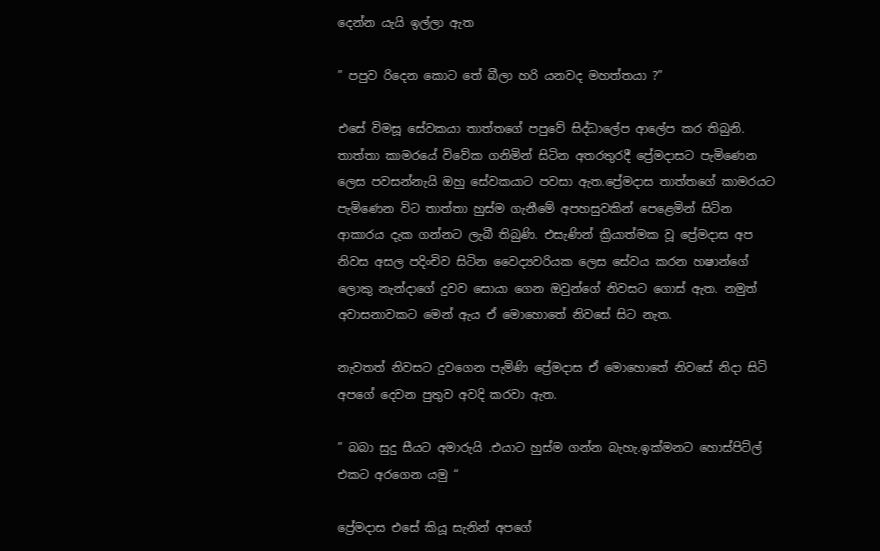දෙන්න යැයි ඉල්ලා ඇත

” පපුව රිදෙන කොට තේ බීලා හරි යනවද මහත්තයා ?”

එසේ විමසූ සේවකයා තාත්තගේ පපුවේ සිද්ධාලේප ආලේප කර තිබුනි. තාත්තා කාමරයේ විවේක ගනිමින් සිටින අතරතුරදී ප්‍රේමදාසට පැමිණෙන ලෙස පවසන්නැයි ඔහු සේවකයාට පවසා ඇත.ප්‍රේමදාස තාත්තගේ කාමරයට පැමිණෙන විට තාත්තා හුස්ම ගැනීමේ අපහසුවකින් පෙළෙමින් සිටින ආකාරය දැක ගන්නට ලැබී තිබුණි. එසැණින් ක්‍රියාත්මක වූ ප්‍රේමදාස අප නිවස අසල පදිංචිව සිටින වෛද්‍යවරියක ලෙස සේවය කරන හෂාන්ගේ ලොකු නැන්දාගේ දුවව සොයා ගෙන ඔවුන්ගේ නිවසට ගොස් ඇත. නමුත් අවාසනාවකට මෙන් ඇය ඒ මොහොතේ නිවසේ සිට නැත.

නැවතත් නිවසට දුවගෙන පැමිණි ප්‍රේමදාස ඒ මොහොතේ නිවසේ නිදා සිටි අපගේ දෙවන පුතුව අවදි කරවා ඇත.

” බබා සුදු සීයට අමාරුයි .එයාට හුස්ම ගන්න බැහැ.ඉක්මනට හොස්පිට්ල් එකට අරගෙන යමු “

ප්‍රේමදාස එසේ කියූ සැනින් අපගේ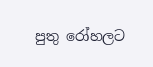පුතු රෝහලට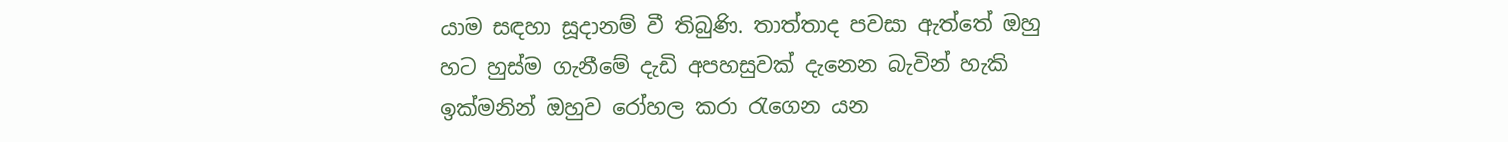යාම සඳහා සූදානම් වී තිබුණි. තාත්තාද පවසා ඇත්තේ ඔහු හට හුස්ම ගැනීමේ දැඩි අපහසුවක් දැනෙන බැවින් හැකි ඉක්මනින් ඔහුව රෝහල කරා රැගෙන යන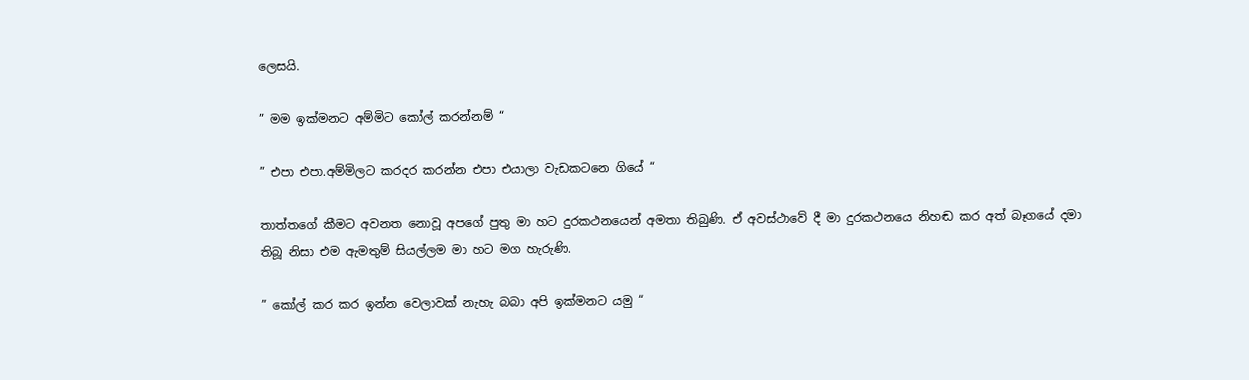ලෙසයි.

” මම ඉක්මනට අම්මිට කෝල් කරන්නම් “

” එපා එපා.අම්මිලට කරදර කරන්න එපා එයාලා වැඩකටනෙ ගියේ “

තාත්තගේ කීමට අවනත නොවූ අපගේ පුතු මා හට දුරකථනයෙන් අමතා තිබුණි. ඒ අවස්ථාවේ දී මා දුරකථනයෙ නිහඬ කර අත් බෑගයේ දමා තිබූ නිසා එම ඇමතුම් සියල්ලම මා හට මග හැරුණි.

” කෝල් කර කර ඉන්න වෙලාවක් නැහැ බබා අපි ඉක්මනට යමු “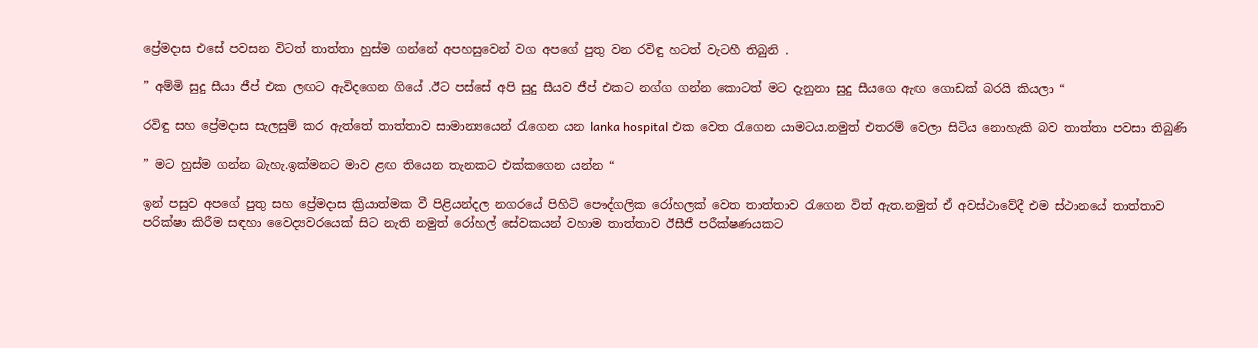ප්‍රේමදාස එසේ පවසන විටත් තාත්තා හුස්ම ගන්නේ අපහසුවෙන් වග අපගේ පුතු වන රවිඳු හටත් වැටහී තිබුනි .

” අම්මි සුදු සීයා ජීප් එක ලඟට ඇවිදගෙන ගියේ .ඊට පස්සේ අපි සුදු සීයව ජීප් එකට නග්ග ගන්න කොටත් මට දැනුනා සුදු සීයගෙ ඇඟ ගොඩක් බරයි කියලා “

රවිඳු සහ ප්‍රේමදාස සැලසුම් කර ඇත්තේ තාත්තාව සාමාන්‍යයෙන් රැගෙන යන lanka hospital එක වෙත රැගෙන යාමටය.නමුත් එතරම් වෙලා සිටිය නොහැකි බව තාත්තා පවසා තිබුණි

” මට හුස්ම ගන්න බැහැ.ඉක්මනට මාව ළඟ තියෙන තැනකට එක්කගෙන යන්න “

ඉන් පසුව අපගේ පුතු සහ ප්‍රේමදාස ක්‍රියාත්මක වී පිළියන්දල නගරයේ පිහිටි පෞද්ගලික රෝහලක් වෙත තාත්තාව රැගෙන විත් ඇත.නමුත් ඒ අවස්ථාවේදී එම ස්ථානයේ තාත්තාව පරික්ෂා කිරීම සඳහා වෛද්‍යවරයෙක් සිට නැති නමුත් රෝහල් සේවකයන් වහාම තාත්තාව ඊසීජී පරීක්ෂණයකට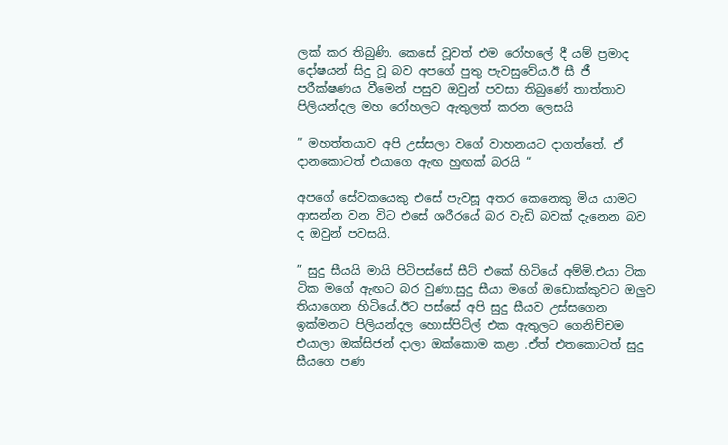ලක් කර තිබුණි. කෙසේ වූවත් එම රෝහලේ දී යම් ප්‍රමාද දෝෂයන් සිදු වූ බව අපගේ පුතු පැවසුවේය.ඊ සී ජී පරීක්ෂණය වීමෙන් පසුව ඔවුන් පවසා තිබුණේ තාත්තාව පිලියන්දල මහ රෝහලට ඇතුලත් කරන ලෙසයි

” මහත්තයාව අපි උස්සලා වගේ වාහනයට දාගත්තේ. ඒ දානකොටත් එයාගෙ ඇඟ හුඟක් බරයි “

අපගේ සේවකයෙකු එසේ පැවසූ අතර කෙනෙකු මිය යාමට ආසන්න වන විට එසේ ශරීරයේ බර වැඩි බවක් දැනෙන බව ද ඔවුන් පවසයි.

” සුදු සීයයි මායි පිටිපස්සේ සීට් එකේ හිටියේ අම්මි.එයා ටික ටික මගේ ඇඟට බර වුණා.සුදු සීයා මගේ ඔඩොක්කුවට ඔලුව තියාගෙන හිටියේ.ඊට පස්සේ අපි සුදු සීයව උස්සගෙන ඉක්මනට පිලියන්දල හොස්පිට්ල් එක ඇතුලට ගෙනිච්චම එයාලා ඔක්සිජන් දාලා ඔක්කොම කළා .ඒත් එතකොටත් සුදු සීයගෙ පණ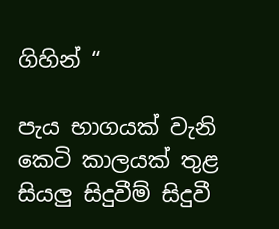ගිහින් “

පැය භාගයක් වැනි කෙටි කාලයක් තුළ සියලු සිදුවීම් සිදුවී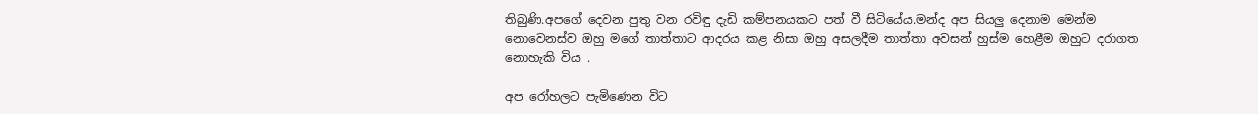තිබුණි.අපගේ දෙවන පුතු වන රවිඳු දැඩි කම්පනයකට පත් වී සිටියේය.මන්ද අප සියලු දෙනාම මෙන්ම නොවෙනස්ව ඔහු මගේ තාත්තාට ආදරය කළ නිසා ඔහු අසලදීම තාත්තා අවසන් හුස්ම හෙළීම ඔහුට දරාගත නොහැකි විය .

අප රෝහලට පැමිණෙන විට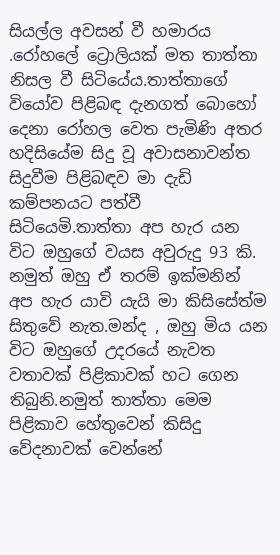සියල්ල අවසන් වී හමාරය .රෝහලේ ට්‍රොලියක් මත තාත්තා නිසල වී සිටියේය.තාත්තාගේ වියෝව පිළිබඳ දැනගත් බොහෝ දෙනා රෝහල වෙත පැමිණි අතර හදිසියේම සිදු වූ අවාසනාවන්ත සිදුවීම පිළිබඳව මා දැඩි කම්පනයට පත්වී සිටියෙමි.තාත්තා අප හැර යන විට ඔහුගේ වයස අවුරුදු 93 කි. නමුත් ඔහු ඒ තරම් ඉක්මනින් අප හැර යාවි යැයි මා කිසිසේත්ම සිතුවේ නැත.මන්ද , ඔහු මිය යන විට ඔහුගේ උදරයේ නැවත වතාවක් පිළිකාවක් හට ගෙන තිබුනි.නමුත් තාත්තා මෙම පිළිකාව හේතුවෙන් කිසිදු වේදනාවක් වෙන්නේ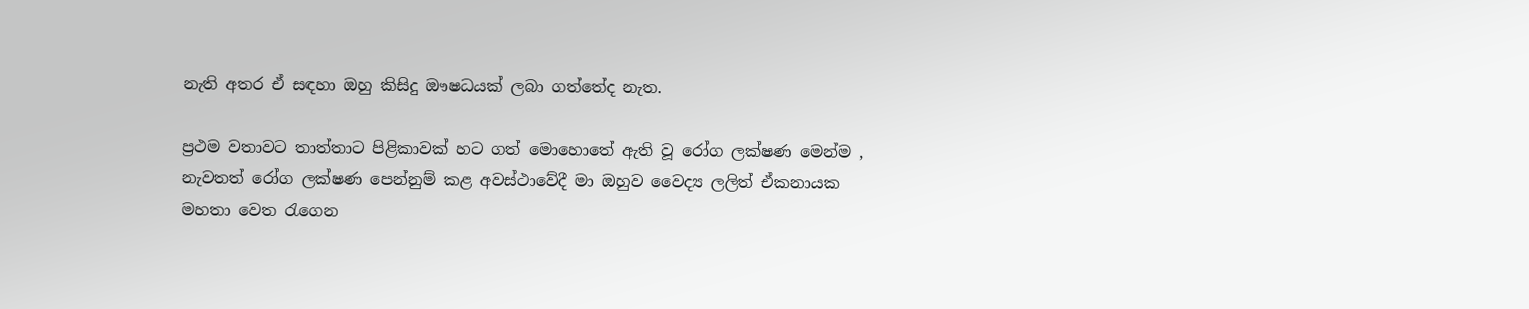නැති අතර ඒ සඳහා ඔහු කිසිදු ඖෂධයක් ලබා ගත්තේද නැත.

ප්‍රථම වතාවට තාත්තාට පිළිකාවක් හට ගත් මොහොතේ ඇති වූ රෝග ලක්ෂණ මෙන්ම , නැවතත් රෝග ලක්ෂණ පෙන්නුම් කළ අවස්ථාවේදී මා ඔහුව වෛද්‍ය ලලිත් ඒකනායක මහතා වෙත රැගෙන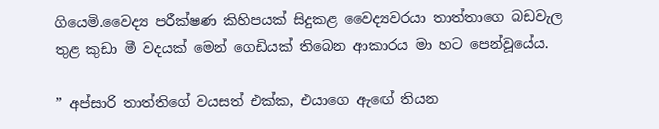ගියෙමි.වෛද්‍ය පරීක්ෂණ කිහිපයක් සිදුකළ වෛද්‍යවරයා තාත්තාගෙ බඩවැල තුළ කුඩා මී වදයක් මෙන් ගෙඩියක් තිබෙන ආකාරය මා හට පෙන්වූයේය.

” අප්සාරි තාත්තිගේ වයසත් එක්ක, එයාගෙ ඇඟේ තියන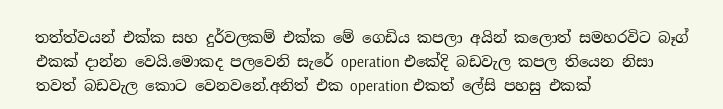තත්ත්වයන් එක්ක සහ දුර්වලකම් එක්ක මේ ගෙඩිය කපලා අයින් කලොත් සමහරවිට බෑග් එකක් දාන්න වෙයි.මොකද පලවෙනි සැරේ operation එකේදි බඩවැල කපල තියෙන නිසා තවත් බඩවැල කොට වෙනවනේ.අනිත් එක operation එකත් ලේසි පහසු එකක්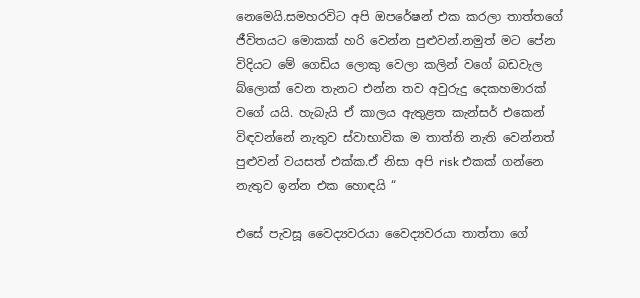නෙමෙයි.සමහරවිට අපි ඔපරේෂන් එක කරලා තාත්තගේ ජීවිතයට මොකක් හරි වෙන්න පුළුවන්.නමුත් මට පේන විදියට මේ ගෙඩිය ලොකු වෙලා කලින් වගේ බඩවැල බ්ලොක් වෙන තැනට එන්න තව අවුරුදු දෙකහමාරක් වගේ යයි. හැබැයි ඒ කාලය ඇතුළත කැන්සර් එකෙන් විඳවන්නේ නැතුව ස්වාභාවික ම තාත්ති නැති වෙන්නත් පුළුවන් වයසත් එක්ක.ඒ නිසා අපි risk එකක් ගන්නෙ නැතුව ඉන්න එක හොඳයි “

එසේ පැවසූ වෛද්‍යවරයා වෛද්‍යවරයා තාත්තා ගේ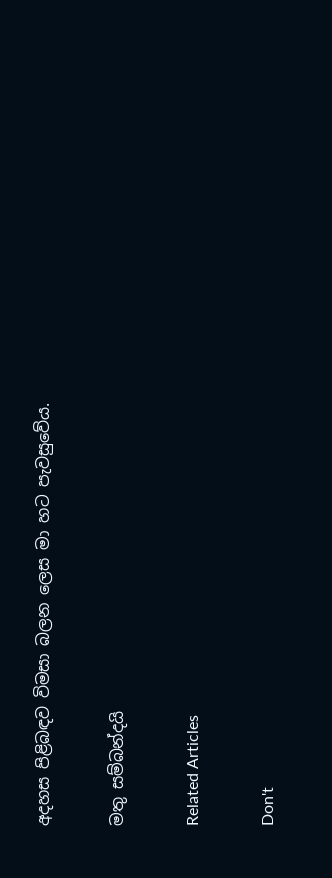අදහස පිළිබඳව විමසා බලන ලෙස මා හට පැවසුවේය.

මතු සම්බන්දයි

Related Articles

Don't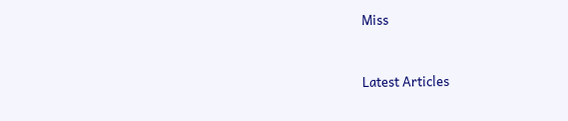Miss


Latest Articles